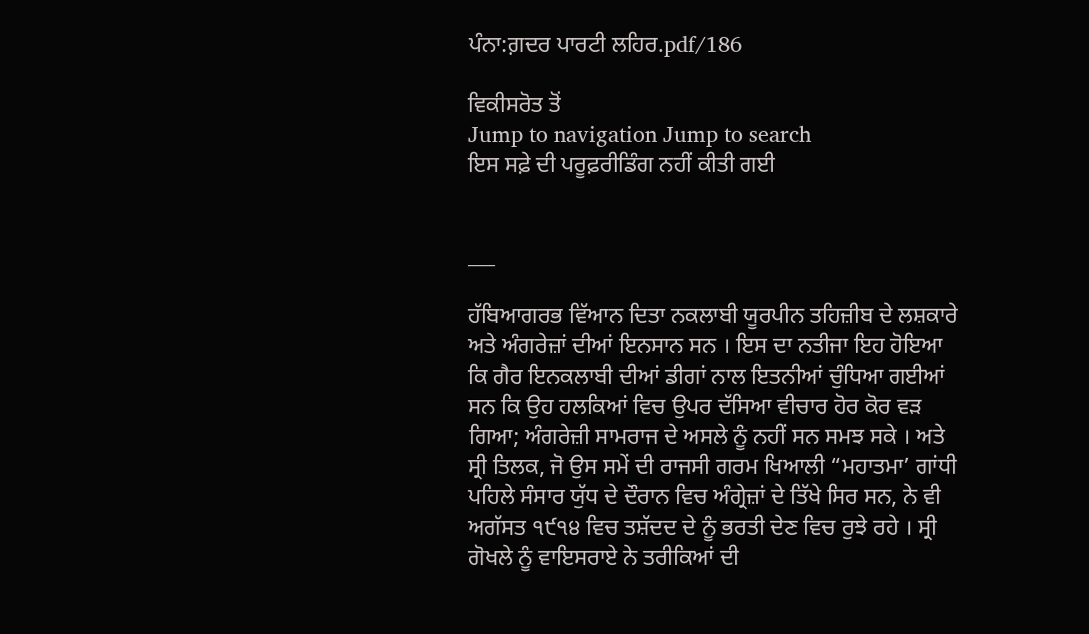ਪੰਨਾ:ਗ਼ਦਰ ਪਾਰਟੀ ਲਹਿਰ.pdf/186

ਵਿਕੀਸਰੋਤ ਤੋਂ
Jump to navigation Jump to search
ਇਸ ਸਫ਼ੇ ਦੀ ਪਰੂਫ਼ਰੀਡਿੰਗ ਨਹੀਂ ਕੀਤੀ ਗਈ


___

ਹੱਬਿਆਗਰਭ ਵਿੱਆਨ ਦਿਤਾ ਨਕਲਾਬੀ ਯੂਰਪੀਨ ਤਹਿਜ਼ੀਬ ਦੇ ਲਸ਼ਕਾਰੇ ਅਤੇ ਅੰਗਰੇਜ਼ਾਂ ਦੀਆਂ ਇਨਸਾਨ ਸਨ । ਇਸ ਦਾ ਨਤੀਜਾ ਇਹ ਹੋਇਆ ਕਿ ਗੈਰ ਇਨਕਲਾਬੀ ਦੀਆਂ ਡੀਗਾਂ ਨਾਲ ਇਤਨੀਆਂ ਚੁੰਧਿਆ ਗਈਆਂ ਸਨ ਕਿ ਉਹ ਹਲਕਿਆਂ ਵਿਚ ਉਪਰ ਦੱਸਿਆ ਵੀਚਾਰ ਹੋਰ ਕੋਰ ਵੜ ਗਿਆ; ਅੰਗਰੇਜ਼ੀ ਸਾਮਰਾਜ ਦੇ ਅਸਲੇ ਨੂੰ ਨਹੀਂ ਸਨ ਸਮਝ ਸਕੇ । ਅਤੇ ਸ੍ਰੀ ਤਿਲਕ, ਜੋ ਉਸ ਸਮੇਂ ਦੀ ਰਾਜਸੀ ਗਰਮ ਖਿਆਲੀ “ਮਹਾਤਮਾ’ ਗਾਂਧੀ ਪਹਿਲੇ ਸੰਸਾਰ ਯੁੱਧ ਦੇ ਦੌਰਾਨ ਵਿਚ ਅੰਗ੍ਰੇਜ਼ਾਂ ਦੇ ਤਿੱਖੇ ਸਿਰ ਸਨ, ਨੇ ਵੀ ਅਗੱਸਤ ੧੯੧੪ ਵਿਚ ਤਸ਼ੱਦਦ ਦੇ ਨੂੰ ਭਰਤੀ ਦੇਣ ਵਿਚ ਰੁਝੇ ਰਹੇ । ਸ੍ਰੀ ਗੋਖਲੇ ਨੂੰ ਵਾਇਸਰਾਏ ਨੇ ਤਰੀਕਿਆਂ ਦੀ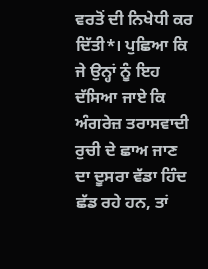ਵਰਤੋਂ ਦੀ ਨਿਖੇਧੀ ਕਰ ਦਿੱਤੀ*। ਪੁਛਿਆ ਕਿ ਜੇ ਉਨ੍ਹਾਂ ਨੂੰ ਇਹ ਦੱਸਿਆ ਜਾਏ ਕਿ ਅੰਗਰੇਜ਼ ਤਰਾਸਵਾਦੀ ਰੁਚੀ ਦੇ ਛਾਅ ਜਾਣ ਦਾ ਦੂਸਰਾ ਵੱਡਾ ਹਿੰਦ ਛੱਡ ਰਹੇ ਹਨ, ਤਾਂ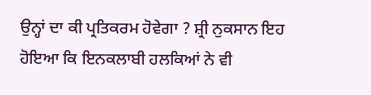ਉਨ੍ਹਾਂ ਦਾ ਕੀ ਪ੍ਰਤਿਕਰਮ ਹੋਵੇਗਾ ? ਸ਼੍ਰੀ ਨੁਕਸਾਨ ਇਹ ਹੋਇਆ ਕਿ ਇਨਕਲਾਬੀ ਹਲਕਿਆਂ ਨੇ ਵੀ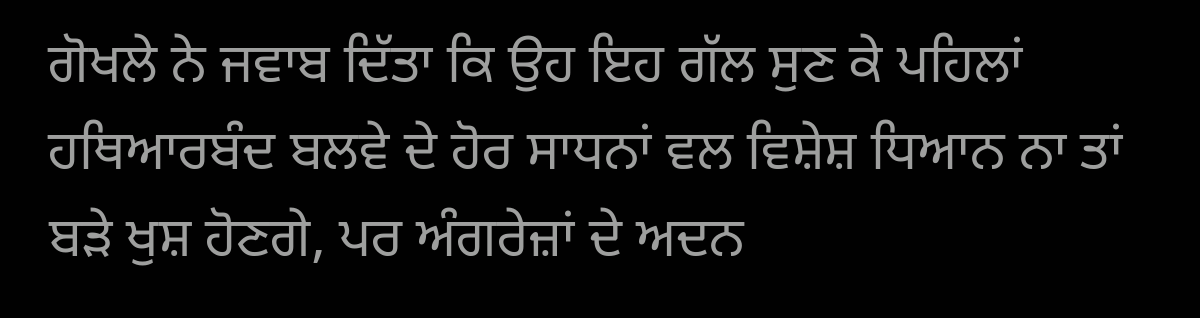ਗੋਖਲੇ ਨੇ ਜਵਾਬ ਦਿੱਤਾ ਕਿ ਉਹ ਇਹ ਗੱਲ ਸੁਣ ਕੇ ਪਹਿਲਾਂ ਹਥਿਆਰਬੰਦ ਬਲਵੇ ਦੇ ਹੋਰ ਸਾਧਨਾਂ ਵਲ ਵਿਸ਼ੇਸ਼ ਧਿਆਨ ਨਾ ਤਾਂ ਬੜੇ ਖੁਸ਼ ਹੋਣਗੇ, ਪਰ ਅੰਗਰੇਜ਼ਾਂ ਦੇ ਅਦਨ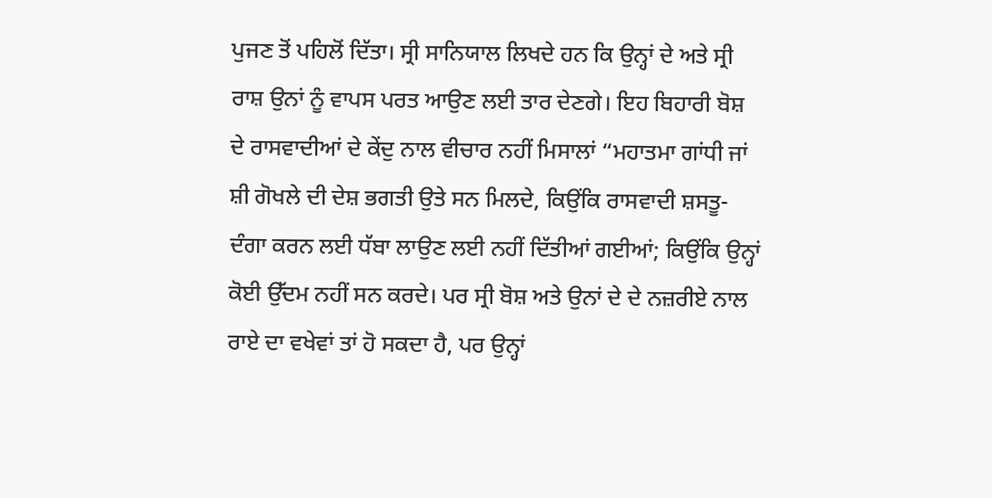ਪੁਜਣ ਤੋਂ ਪਹਿਲੋਂ ਦਿੱਤਾ। ਸ੍ਰੀ ਸਾਨਿਯਾਲ ਲਿਖਦੇ ਹਨ ਕਿ ਉਨ੍ਹਾਂ ਦੇ ਅਤੇ ਸ੍ਰੀ ਰਾਸ਼ ਉਨਾਂ ਨੂੰ ਵਾਪਸ ਪਰਤ ਆਉਣ ਲਈ ਤਾਰ ਦੇਣਗੇ। ਇਹ ਬਿਹਾਰੀ ਬੋਸ਼ ਦੇ ਰਾਸਵਾਦੀਆਂ ਦੇ ਕੇਂਦੁ ਨਾਲ ਵੀਚਾਰ ਨਹੀਂ ਮਿਸਾਲਾਂ “ਮਹਾਤਮਾ ਗਾਂਧੀ ਜਾਂ ਸ਼ੀ ਗੋਖਲੇ ਦੀ ਦੇਸ਼ ਭਗਤੀ ਉਤੇ ਸਨ ਮਿਲਦੇ, ਕਿਉਂਕਿ ਰਾਸਵਾਦੀ ਸ਼ਸਤੂ-ਦੰਗਾ ਕਰਨ ਲਈ ਧੱਬਾ ਲਾਉਣ ਲਈ ਨਹੀਂ ਦਿੱਤੀਆਂ ਗਈਆਂ; ਕਿਉਂਕਿ ਉਨ੍ਹਾਂ ਕੋਈ ਉੱਦਮ ਨਹੀਂ ਸਨ ਕਰਦੇ। ਪਰ ਸ੍ਰੀ ਬੋਸ਼ ਅਤੇ ਉਨਾਂ ਦੇ ਦੇ ਨਜ਼ਰੀਏ ਨਾਲ ਰਾਏ ਦਾ ਵਖੇਵਾਂ ਤਾਂ ਹੋ ਸਕਦਾ ਹੈ, ਪਰ ਉਨ੍ਹਾਂ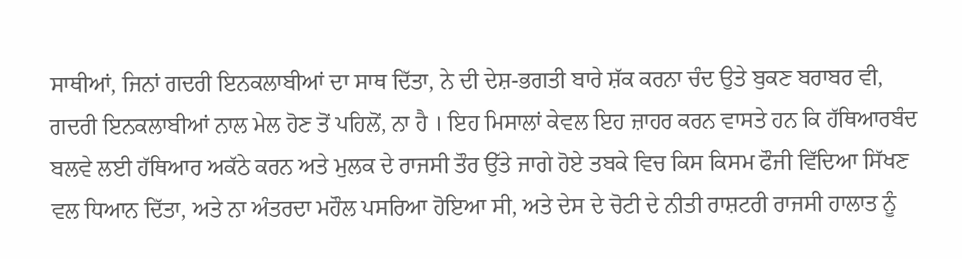ਸਾਥੀਆਂ, ਜਿਨਾਂ ਗਦਰੀ ਇਨਕਲਾਬੀਆਂ ਦਾ ਸਾਥ ਦਿੱਤਾ, ਨੇ ਦੀ ਦੇਸ਼-ਭਗਤੀ ਬਾਰੇ ਸ਼ੱਕ ਕਰਨਾ ਚੰਦ ਉਤੇ ਬੁਕਣ ਬਰਾਬਰ ਵੀ, ਗਦਰੀ ਇਨਕਲਾਬੀਆਂ ਨਾਲ ਮੇਲ ਹੋਣ ਤੋਂ ਪਹਿਲੋਂ, ਨਾ ਹੈ । ਇਹ ਮਿਸਾਲਾਂ ਕੇਵਲ ਇਹ ਜ਼ਾਹਰ ਕਰਨ ਵਾਸਤੇ ਹਨ ਕਿ ਹੱਥਿਆਰਬੰਦ ਬਲਵੇ ਲਈ ਹੱਥਿਆਰ ਅਕੱਠੇ ਕਰਨ ਅਤੇ ਮੁਲਕ ਦੇ ਰਾਜਸੀ ਤੌਰ ਉੱਤੇ ਜਾਗੇ ਹੋਏ ਤਬਕੇ ਵਿਚ ਕਿਸ ਕਿਸਮ ਫੌਜੀ ਵਿੱਦਿਆ ਸਿੱਖਣ ਵਲ ਧਿਆਨ ਦਿੱਤਾ, ਅਤੇ ਨਾ ਅੰਤਰਦਾ ਮਹੌਲ ਪਸਰਿਆ ਹੋਇਆ ਸੀ, ਅਤੇ ਦੇਸ ਦੇ ਚੋਟੀ ਦੇ ਨੀਤੀ ਰਾਸ਼ਟਰੀ ਰਾਜਸੀ ਹਾਲਾਤ ਨੂੰ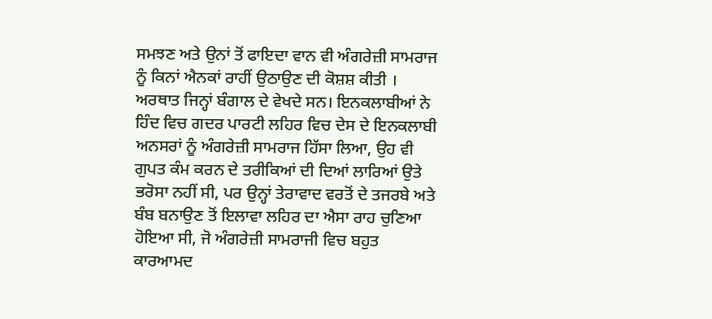ਸਮਝਣ ਅਤੇ ਉਨਾਂ ਤੋਂ ਫਾਇਦਾ ਵਾਨ ਵੀ ਅੰਗਰੇਜ਼ੀ ਸਾਮਰਾਜ ਨੂੰ ਕਿਨਾਂ ਐਨਕਾਂ ਰਾਹੀਂ ਉਠਾਉਣ ਦੀ ਕੋਸ਼ਸ਼ ਕੀਤੀ । ਅਰਥਾਤ ਜਿਨ੍ਹਾਂ ਬੰਗਾਲ ਦੇ ਵੇਖਦੇ ਸਨ। ਇਨਕਲਾਬੀਆਂ ਨੇ ਹਿੰਦ ਵਿਚ ਗਦਰ ਪਾਰਟੀ ਲਹਿਰ ਵਿਚ ਦੇਸ ਦੇ ਇਨਕਲਾਬੀ ਅਨਸਰਾਂ ਨੂੰ ਅੰਗਰੇਜ਼ੀ ਸਾਮਰਾਜ ਹਿੱਸਾ ਲਿਆ, ਉਹ ਵੀ ਗੁਪਤ ਕੰਮ ਕਰਨ ਦੇ ਤਰੀਕਿਆਂ ਦੀ ਦਿਆਂ ਲਾਰਿਆਂ ਉਤੇ ਭਰੋਸਾ ਨਹੀਂ ਸੀ, ਪਰ ਉਨ੍ਹਾਂ ਤੇਰਾਵਾਦ ਵਰਤੋਂ ਦੇ ਤਜਰਬੇ ਅਤੇ ਬੰਬ ਬਨਾਉਣ ਤੋਂ ਇਲਾਵਾ ਲਹਿਰ ਦਾ ਐਸਾ ਰਾਹ ਚੁਣਿਆ ਹੋਇਆ ਸੀ, ਜੋ ਅੰਗਰੇਜ਼ੀ ਸਾਮਰਾਜੀ ਵਿਚ ਬਹੁਤ ਕਾਰਆਮਦ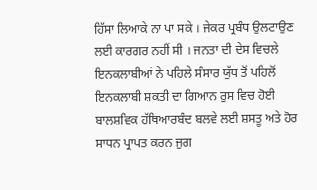ਹਿੱਸਾ ਲਿਆਕੇ ਨਾ ਪਾ ਸਕੇ । ਜੇਕਰ ਪ੍ਰਬੰਧ ਉਲਟਾਉਣ ਲਈ ਕਾਰਗਰ ਨਹੀਂ ਸੀ । ਜਨਤਾ ਦੀ ਦੇਸ ਵਿਚਲੇ ਇਨਕਲਾਬੀਆਂ ਨੇ ਪਹਿਲੇ ਸੰਸਾਰ ਯੁੱਧ ਤੋਂ ਪਹਿਲੋਂ ਇਨਕਲਾਬੀ ਸ਼ਕਤੀ ਦਾ ਗਿਆਨ ਰੁਸ ਵਿਚ ਹੋਈ ਬਾਲਸ਼ਵਿਕ ਹੱਥਿਆਰਬੰਦ ਬਲਵੇ ਲਈ ਸ਼ਸਤੂ ਅਤੇ ਹੋਰ ਸਾਧਨ ਪ੍ਰਾਪਤ ਕਰਨ ਜੁਗ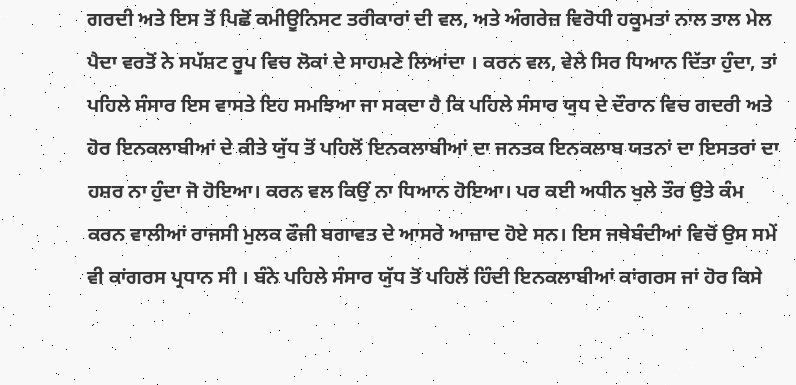ਗਰਦੀ ਅਤੇ ਇਸ ਤੋਂ ਪਿਛੋਂ ਕਮੀਊਨਿਸਟ ਤਰੀਕਾਰਾਂ ਦੀ ਵਲ, ਅਤੇ ਅੰਗਰੇਜ਼ ਵਿਰੋਧੀ ਹਕੂਮਤਾਂ ਨਾਲ ਤਾਲ ਮੇਲ ਪੈਦਾ ਵਰਤੋਂ ਨੇ ਸਪੱਸ਼ਟ ਰੂਪ ਵਿਚ ਲੋਕਾਂ ਦੇ ਸਾਹਮਣੇ ਲਿਆਂਦਾ । ਕਰਨ ਵਲ, ਵੇਲੇ ਸਿਰ ਧਿਆਨ ਦਿੱਤਾ ਹੁੰਦਾ, ਤਾਂ ਪਹਿਲੇ ਸੰਸਾਰ ਇਸ ਵਾਸਤੇ ਇਹ ਸਮਝਿਆ ਜਾ ਸਕਦਾ ਹੈ ਕਿ ਪਹਿਲੇ ਸੰਸਾਰ ਯੁਧ ਦੇ ਦੌਰਾਨ ਵਿਚ ਗਦਰੀ ਅਤੇ ਹੋਰ ਇਨਕਲਾਬੀਆਂ ਦੇ ਕੀਤੇ ਯੁੱਧ ਤੋਂ ਪਹਿਲੋਂ ਇਨਕਲਾਬੀਆਂ ਦਾ ਜਨਤਕ ਇਨਕਲਾਬ ਯਤਨਾਂ ਦਾ ਇਸਤਰਾਂ ਦਾ ਹਸ਼ਰ ਨਾ ਹੁੰਦਾ ਜੋ ਹੋਇਆ। ਕਰਨ ਵਲ ਕਿਉਂ ਨਾ ਧਿਆਨ ਹੋਇਆ। ਪਰ ਕਈ ਅਧੀਨ ਖੁਲੇ ਤੌਰ ਉਤੇ ਕੰਮ ਕਰਨ ਵਾਲੀਆਂ ਰਾਜਸੀ ਮੁਲਕ ਫੌਜੀ ਬਗਾਵਤ ਦੇ ਆਸਰੇ ਆਜ਼ਾਦ ਹੋਏ ਸਨ। ਇਸ ਜਥੇਬੰਦੀਆਂ ਵਿਚੋਂ ਉਸ ਸਮੇਂ ਵੀ ਕਾਂਗਰਸ ਪ੍ਰਧਾਨ ਸੀ । ਬੰਨੇ ਪਹਿਲੇ ਸੰਸਾਰ ਯੁੱਧ ਤੋਂ ਪਹਿਲੋਂ ਹਿੰਦੀ ਇਨਕਲਾਬੀਆਂ ਕਾਂਗਰਸ ਜਾਂ ਹੋਰ ਕਿਸੇ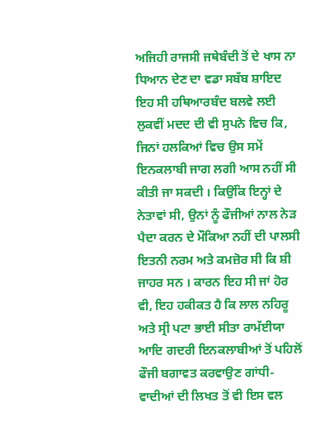ਅਜਿਹੀ ਰਾਜਸੀ ਜਥੇਬੰਦੀ ਤੋਂ ਦੇ ਖਾਸ ਨਾ ਧਿਆਨ ਦੇਣ ਦਾ ਵਡਾ ਸਬੱਬ ਸ਼ਾਇਦ ਇਹ ਸੀ ਹਥਿਆਰਬੰਦ ਬਲਵੇ ਲਈ ਲੁਕਵੀਂ ਮਦਦ ਦੀ ਵੀ ਸੁਪਨੇ ਵਿਚ ਕਿ, ਜਿਨਾਂ ਹਲਕਿਆਂ ਵਿਚ ਉਸ ਸਮੇਂ ਇਨਕਲਾਬੀ ਜਾਗ ਲਗੀ ਆਸ ਨਹੀਂ ਸੀ ਕੀਤੀ ਜਾ ਸਕਦੀ । ਕਿਉਂਕਿ ਇਨ੍ਹਾਂ ਦੇ ਨੇਤਾਵਾਂ ਸੀ, ਉਨਾਂ ਨੂੰ ਫੌਜੀਆਂ ਨਾਲ ਨੇੜ ਪੈਦਾ ਕਰਨ ਦੇ ਮੌਕਿਆ ਨਹੀਂ ਦੀ ਪਾਲਸੀ ਇਤਨੀ ਨਰਮ ਅਤੇ ਕਮਜ਼ੋਰ ਸੀ ਕਿ ਸ਼ੀ ਜਾਹਰ ਸਨ । ਕਾਰਨ ਇਹ ਸੀ ਜਾਂ ਹੋਰ ਵੀ, ਇਹ ਹਕੀਕਤ ਹੈ ਕਿ ਲਾਲ ਨਹਿਰੂ ਅਤੇ ਸ੍ਰੀ ਪਟਾ ਭਾਈ ਸੀਤਾ ਰਾਮੱਈਯਾ ਆਦਿ ਗਦਰੀ ਇਨਕਲਾਬੀਆਂ ਤੋਂ ਪਹਿਲੋਂ ਫੌਜੀ ਬਗਾਵਤ ਕਰਵਾਉਣ ਗਾਂਧੀ-ਵਾਦੀਆਂ ਦੀ ਲਿਖਤ ਤੋਂ ਵੀ ਇਸ ਵਲ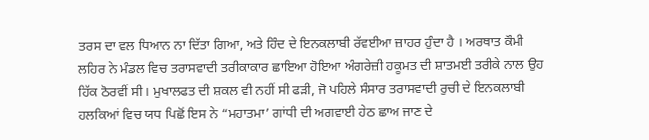ਤਰਸ ਦਾ ਵਲ ਧਿਆਨ ਨਾ ਦਿੱਤਾ ਗਿਆ, ਅਤੇ ਹਿੰਦ ਦੇ ਇਨਕਲਾਬੀ ਰੱਵਈਆ ਜ਼ਾਹਰ ਹੁੰਦਾ ਹੈ । ਅਰਥਾਤ ਕੌਮੀ ਲਹਿਰ ਨੇ ਮੰਡਲ ਵਿਚ ਤਰਾਸਵਾਦੀ ਤਰੀਕਾਕਾਰ ਛਾਇਆ ਹੋਇਆ ਅੰਗਰੇਜ਼ੀ ਹਕੂਮਤ ਦੀ ਸ਼ਾਤਮਈ ਤਰੀਕੇ ਨਾਲ ਉਹ ਹਿੱਕ ਠੋਰਵੀਂ ਸੀ। ਮੁਖਾਲਫਤ ਦੀ ਸ਼ਕਲ ਵੀ ਨਹੀਂ ਸੀ ਫੜੀ, ਜੋ ਪਹਿਲੇ ਸੰਸਾਰ ਤਰਾਸਵਾਦੀ ਰੁਚੀ ਦੇ ਇਨਕਲਾਬੀ ਹਲਕਿਆਂ ਵਿਚ ਯਧ ਪਿਛੋਂ ਇਸ ਨੇ “ਮਹਾਤਮਾ’ ਗਾਂਧੀ ਦੀ ਅਗਵਾਈ ਹੇਠ ਛਾਅ ਜਾਣ ਦੇ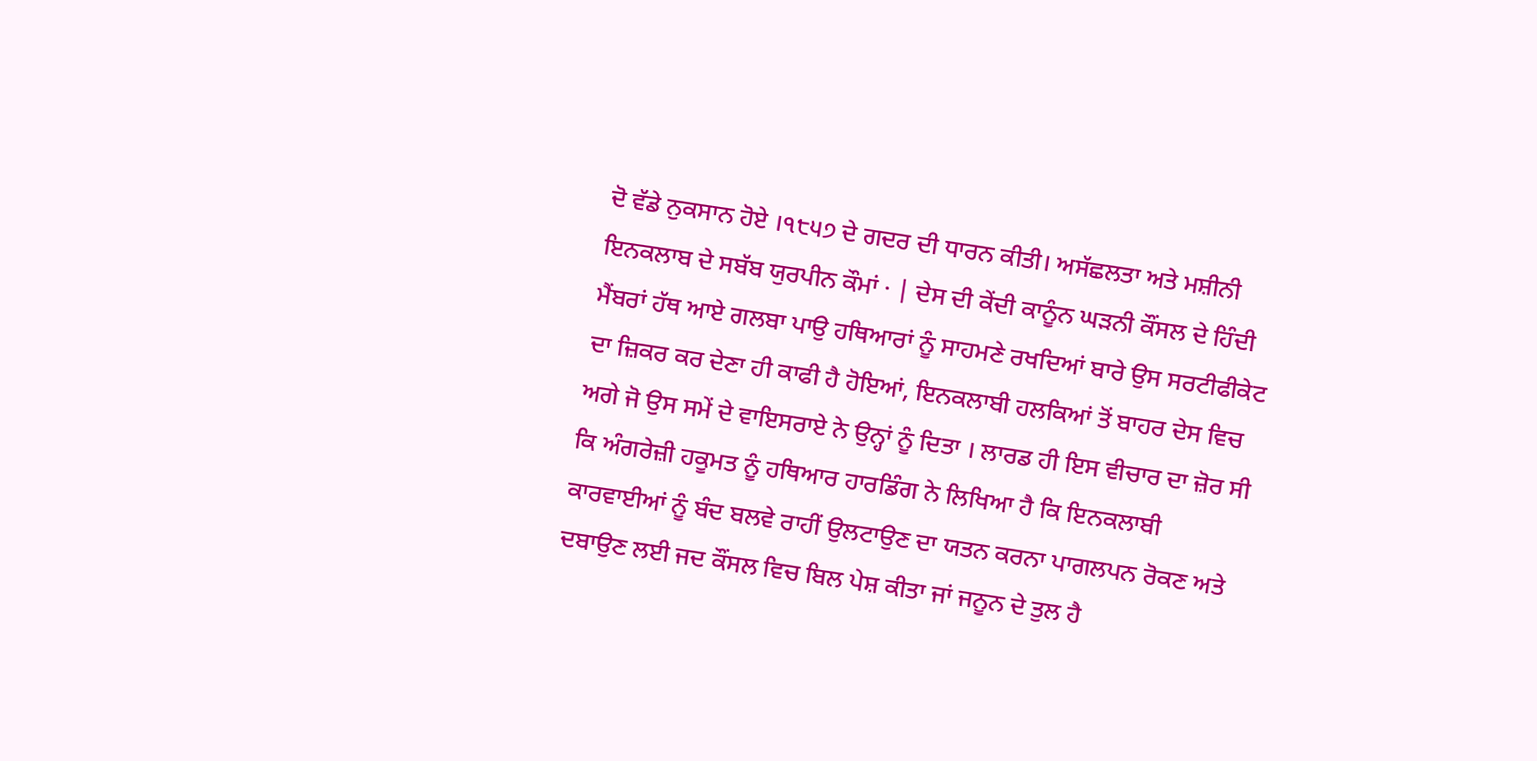ਦੋ ਵੱਡੇ ਨੁਕਸਾਨ ਹੋਏ ।੧੮੫੭ ਦੇ ਗਦਰ ਦੀ ਧਾਰਨ ਕੀਤੀ। ਅਸੱਛਲਤਾ ਅਤੇ ਮਸ਼ੀਨੀ ਇਨਕਲਾਬ ਦੇ ਸਬੱਬ ਯੁਰਪੀਨ ਕੌਮਾਂ · | ਦੇਸ ਦੀ ਕੇਂਦੀ ਕਾਨੂੰਨ ਘੜਨੀ ਕੌਂਸਲ ਦੇ ਹਿੰਦੀ ਮੈਂਬਰਾਂ ਹੱਥ ਆਏ ਗਲਬਾ ਪਾਉ ਹਥਿਆਰਾਂ ਨੂੰ ਸਾਹਮਣੇ ਰਖਦਿਆਂ ਬਾਰੇ ਉਸ ਸਰਟੀਫੀਕੇਟ ਦਾ ਜ਼ਿਕਰ ਕਰ ਦੇਣਾ ਹੀ ਕਾਫੀ ਹੈ ਹੋਇਆਂ, ਇਨਕਲਾਬੀ ਹਲਕਿਆਂ ਤੋਂ ਬਾਹਰ ਦੇਸ ਵਿਚ ਅਗੇ ਜੋ ਉਸ ਸਮੇਂ ਦੇ ਵਾਇਸਰਾਏ ਨੇ ਉਨ੍ਹਾਂ ਨੂੰ ਦਿਤਾ । ਲਾਰਡ ਹੀ ਇਸ ਵੀਚਾਰ ਦਾ ਜ਼ੋਰ ਸੀ ਕਿ ਅੰਗਰੇਜ਼ੀ ਹਕੂਮਤ ਨੂੰ ਹਥਿਆਰ ਹਾਰਡਿੰਗ ਨੇ ਲਿਖਿਆ ਹੈ ਕਿ ਇਨਕਲਾਬੀ ਕਾਰਵਾਈਆਂ ਨੂੰ ਬੰਦ ਬਲਵੇ ਰਾਹੀਂ ਉਲਟਾਉਣ ਦਾ ਯਤਨ ਕਰਨਾ ਪਾਗਲਪਨ ਰੋਕਣ ਅਤੇ ਦਬਾਉਣ ਲਈ ਜਦ ਕੌਂਸਲ ਵਿਚ ਬਿਲ ਪੇਸ਼ ਕੀਤਾ ਜਾਂ ਜਨੂਨ ਦੇ ਤੁਲ ਹੈ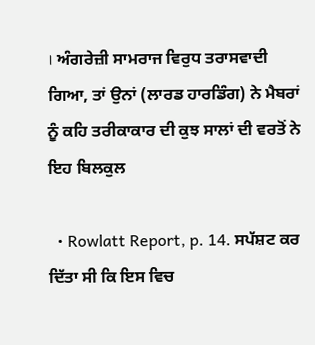। ਅੰਗਰੇਜ਼ੀ ਸਾਮਰਾਜ ਵਿਰੁਧ ਤਰਾਸਵਾਦੀ ਗਿਆ, ਤਾਂ ਉਨਾਂ (ਲਾਰਡ ਹਾਰਡਿੰਗ) ਨੇ ਮੈਬਰਾਂ ਨੂੰ ਕਹਿ ਤਰੀਕਾਕਾਰ ਦੀ ਕੁਝ ਸਾਲਾਂ ਦੀ ਵਰਤੋਂ ਨੇ ਇਹ ਬਿਲਕੁਲ

  • Rowlatt Report, p. 14. ਸਪੱਸ਼ਟ ਕਰ ਦਿੱਤਾ ਸੀ ਕਿ ਇਸ ਵਿਚ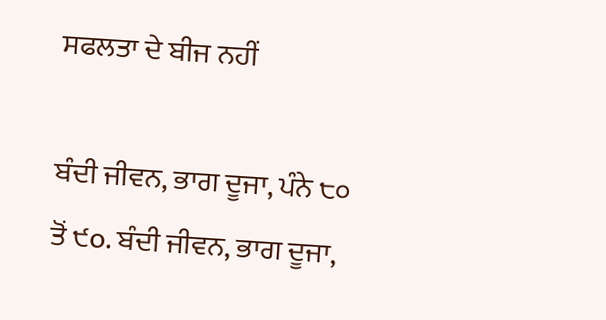ਸਫਲਤਾ ਦੇ ਬੀਜ ਨਹੀਂ

ਬੰਦੀ ਜੀਵਨ, ਭਾਗ ਦੂਜਾ, ਪੰਨੇ ੮੦ ਤੋਂ ੯o. ਬੰਦੀ ਜੀਵਨ, ਭਾਗ ਦੂਜਾ,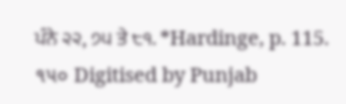ਪੰਨੇ ੨੨, ੭੫ ਤੇ ੮੧. *Hardinge, p. 115. ૧૫૦ Digitised by Punjab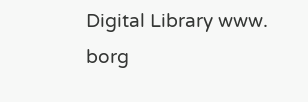Digital Library www. borg